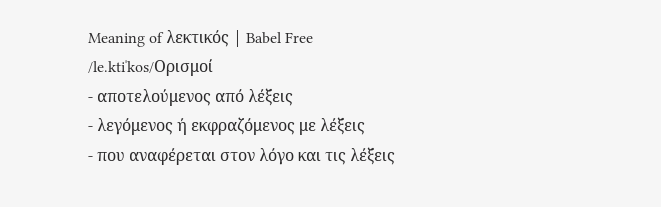Meaning of λεκτικός | Babel Free
/le.ktiˈkos/Ορισμοί
- αποτελούμενος από λέξεις
- λεγόμενος ή εκφραζόμενος με λέξεις
- που αναφέρεται στον λόγο και τις λέξεις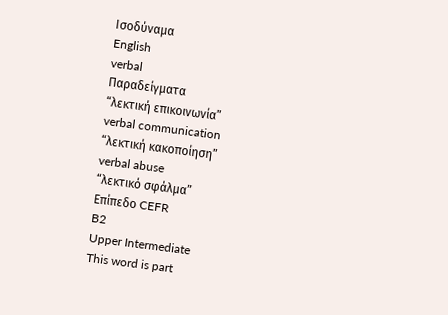Ισοδύναμα
English
verbal
Παραδείγματα
“λεκτική επικοινωνία”
verbal communication
“λεκτική κακοποίηση”
verbal abuse
“λεκτικό σφάλμα”
Επίπεδο CEFR
B2
Upper Intermediate
This word is part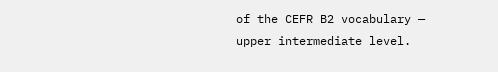of the CEFR B2 vocabulary — upper intermediate level.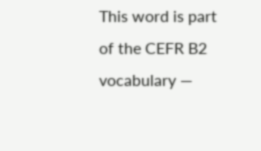This word is part of the CEFR B2 vocabulary —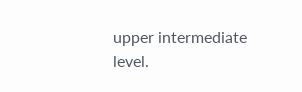upper intermediate level.